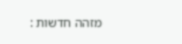מזהה חדשות :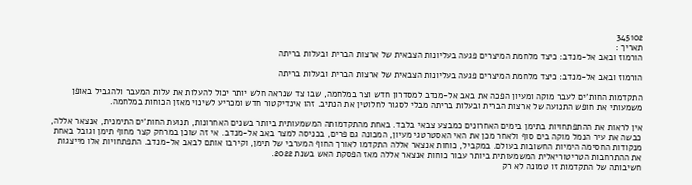345102
תאריך :
הורמוז ובאב אל-מנדב: כיצד מלחמת המיצרים פגעה בעליונות הצבאית של ארצות הברית ובעלות בריתה

הורמוז ובאב אל-מנדב: כיצד מלחמת המיצרים פגעה בעליונות הצבאית של ארצות הברית ובעלות בריתה

התקדמות החות'ים לעבר מוקה ומעיון הפכה את באב אל-מנדב למסדרון חדש וצר במלחמה, שבו צד שנראה חלש יותר יכול להעלות את עלות המעבר ולהגביל באופן משמעותי את חופש התנועה של ארצות הברית ובעלות בריתה מבלי לסגור לחלוטין את הנתיב. זהו אינדיקטור חדש ומכריע לשינוי מאזן הכוחות במלחמה.

אין לראות את ההתפתחויות בתימן בימים האחרונים כמבצע צבאי בלבד. באחת מהתקדמותה המשמעותית ביותר בשנים האחרונות, תנועת החות'ים התימנית, אנצאר אללה, כבשה את עיר הנמל מוקה בים סוף ולאחר מכן את האי האסטרטגי מעיון, המכונה גם פרים, בכניסה למצר באב אל-מנדב. אי זה שוכן במרחק קצר מחוף תימן וגובל באחת מנקודות החסימה הימיות החשובות בעולם. במקביל, כוחות אנצאר אללה התקדמו לאורך החוף המערבי של תימן, וקירבו אותם לבאב אל-מנדב. התפתחויות אלו מייצגות את ההתרחבות הטריטוריאלית המשמעותית ביותר עבור כוחות אנצאר אללה מאז הפסקת האש בשנת 2022.
חשיבותה של התקדמות זו טמונה לא רק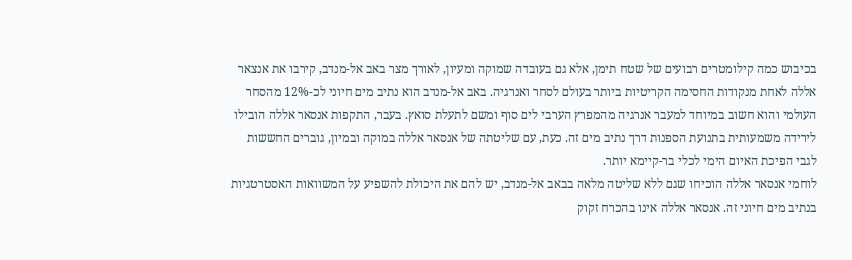בכיבוש כמה קילומטרים רבועים של שטח תימן, אלא גם בעובדה שמוקה ומעיון, לאורך מצר באב אל-מנדב, קירבו את אנצאר אללה לאחת מנקודות החסימה הקריטיות ביותר בעולם לסחר ואנרגיה. באב אל-מנדב הוא נתיב מים חיוני לכ-12% מהסחר העולמי והוא חשוב במיוחד למעבר אנרגיה מהמפרץ הערבי לים סוף ומשם לתעלת סואץ. בעבר, התקפות אנסאר אללה הובילו לירידה משמעותית בתנועת הספנות דרך נתיב מים זה. כעת, עם שליטתה של אנסאר אללה במוקה ובמיון, גוברים החששות לגבי הפיכת האיום הימי לכלי בר-קיימא יותר.
לוחמי אנסאר אללה הוכיחו שגם ללא שליטה מלאה בבאב אל-מנדב, יש להם את היכולת להשפיע על המשוואות האסטרטגיות בנתיב מים חיוני זה. אנסאר אללה אינו בהכרח זקוק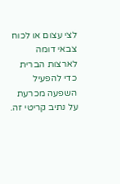לצי עצום או לכוח צבאי דומה לארצות הברית כדי להפעיל השפעה מכרעת על נתיב קריטי זה.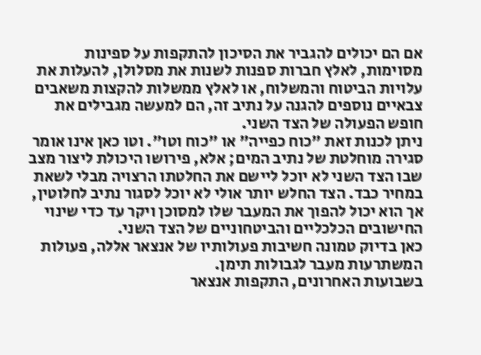אם הם יכולים להגביר את הסיכון להתקפות על ספינות מסוימות, לאלץ חברות ספנות לשנות את מסלולן, להעלות את עלויות הביטוח והמשלוח, או לאלץ ממשלות להקצות משאבים צבאיים נוספים להגנה על נתיב זה, הם למעשה מגבילים את חופש הפעולה של הצד השני.
ניתן לכנות זאת "כוח כפייה" או "כוח וטו". וטו כאן אינו אומר סגירה מוחלטת של נתיב המים; אלא, פירושו היכולת ליצור מצב שבו הצד השני לא יוכל ליישם את החלטתו הרצויה מבלי לשאת במחיר כבד. הצד החלש יותר אולי לא יוכל לסגור נתיב לחלוטין, אך הוא יכול להפוך את המעבר שלו למסוכן ויקר עד כדי שינוי החישובים הכלכליים והביטחוניים של הצד השני.
כאן בדיוק טמונה חשיבות פעולותיו של אנצאר אללה, פעולות המשתרעות מעבר לגבולות תימן.
בשבועות האחרונים, התקפות אנצאר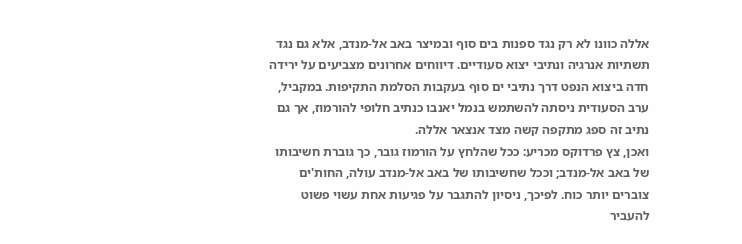אללה כוונו לא רק נגד ספנות בים סוף ובמיצר באב אל-מנדב, אלא גם נגד תשתיות אנרגיה ונתיבי יצוא סעודיים. דיווחים אחרונים מצביעים על ירידה חדה ביצוא הנפט דרך נתיבי ים סוף בעקבות הסלמת התקיפות. במקביל, ערב הסעודית ניסתה להשתמש בנמל יאנבו כנתיב חלופי להורמוז, אך גם נתיב זה ספג מתקפה קשה מצד אנצאר אללה.
ואכן, צץ פרדוקס מכריע: ככל שהלחץ על הורמוז גובר, כך גוברת חשיבותו של באב אל-מנדב; וככל שחשיבותו של באב אל-מנדב עולה, החות'ים צוברים יותר כוח. לפיכך, ניסיון להתגבר על פגיעות אחת עשוי פשוט להעביר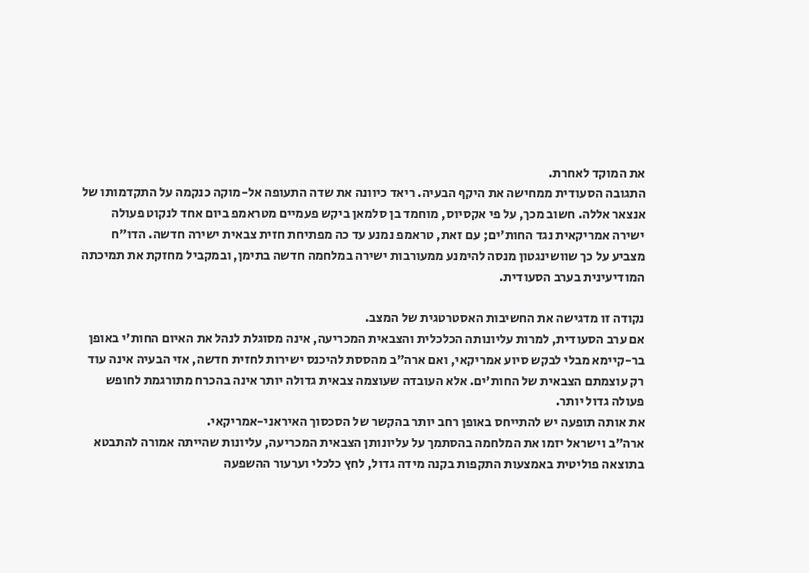את המוקד לאחרת.
התגובה הסעודית ממחישה את היקף הבעיה. ריאד כיוונה את שדה התעופה אל-מוקה כנקמה על התקדמותו של אנצאר אללה. חשוב מכך, על פי אקסיוס, מוחמד בן סלמאן ביקש פעמיים מטראמפ ביום אחד לנקוט פעולה ישירה אמריקאית נגד החות'ים; עם זאת, טראמפ נמנע עד כה מפתיחת חזית צבאית ישירה חדשה. הדו"ח מצביע על כך שוושינגטון מנסה להימנע ממעורבות ישירה במלחמה חדשה בתימן, ובמקביל מחזקת את תמיכתה המודיעינית בערב הסעודית.

נקודה זו מדגישה את החשיבות האסטרטגית של המצב.
אם ערב הסעודית, למרות עליונותה הכלכלית והצבאית המכריעה, אינה מסוגלת לנהל את האיום החות'י באופן בר-קיימא מבלי לבקש סיוע אמריקאי, ואם ארה"ב מהססת להיכנס ישירות לחזית חדשה, אזי הבעיה אינה עוד רק עוצמתם הצבאית של החות'ים. אלא העובדה שעוצמה צבאית גדולה יותר אינה בהכרח מתורגמת לחופש פעולה גדול יותר.
את אותה תופעה יש להתייחס באופן רחב יותר בהקשר של הסכסוך האיראני-אמריקאי.
ארה"ב וישראל יזמו את המלחמה בהסתמך על עליונותן הצבאית המכריעה, עליונות שהייתה אמורה להתבטא בתוצאה פוליטית באמצעות התקפות בקנה מידה גדול, לחץ כלכלי וערעור ההשפעה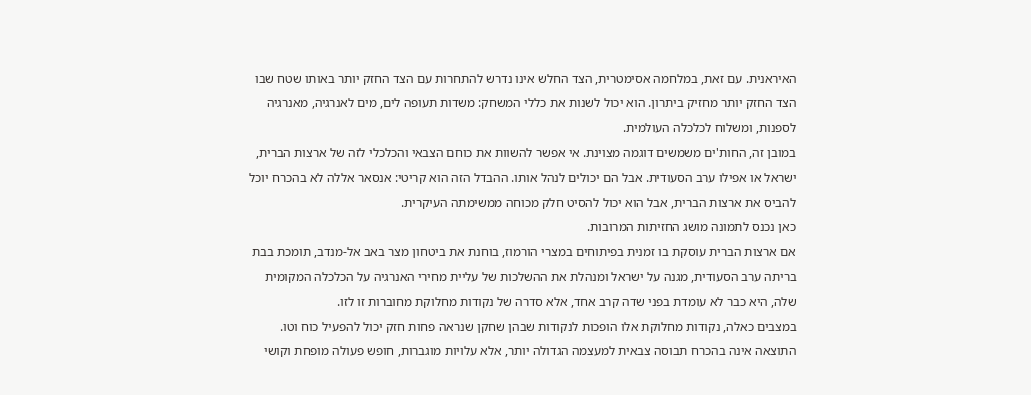האיראנית. עם זאת, במלחמה אסימטרית, הצד החלש אינו נדרש להתחרות עם הצד החזק יותר באותו שטח שבו הצד החזק יותר מחזיק ביתרון. הוא יכול לשנות את כללי המשחק: משדות תעופה לים, מים לאנרגיה, מאנרגיה לספנות, ומשלוח לכלכלה העולמית.
במובן זה, החות'ים משמשים דוגמה מצוינת. אי אפשר להשוות את כוחם הצבאי והכלכלי לזה של ארצות הברית, ישראל או אפילו ערב הסעודית. אבל הם יכולים לנהל אותו. ההבדל הזה הוא קריטי: אנסאר אללה לא בהכרח יוכל להביס את ארצות הברית, אבל הוא יכול להסיט חלק מכוחה ממשימתה העיקרית.
כאן נכנס לתמונה מושג החזיתות המרובות.
אם ארצות הברית עוסקת בו זמנית בפיתוחים במצרי הורמוז, בוחנת את ביטחון מצר באב אל-מנדב, תומכת בבת בריתה ערב הסעודית, מגנה על ישראל ומנהלת את ההשלכות של עליית מחירי האנרגיה על הכלכלה המקומית שלה, היא כבר לא עומדת בפני שדה קרב אחד, אלא סדרה של נקודות מחלוקת מחוברות זו לזו.
במצבים כאלה, נקודות מחלוקת אלו הופכות לנקודות שבהן שחקן שנראה פחות חזק יכול להפעיל כוח וטו. התוצאה אינה בהכרח תבוסה צבאית למעצמה הגדולה יותר, אלא עלויות מוגברות, חופש פעולה מופחת וקושי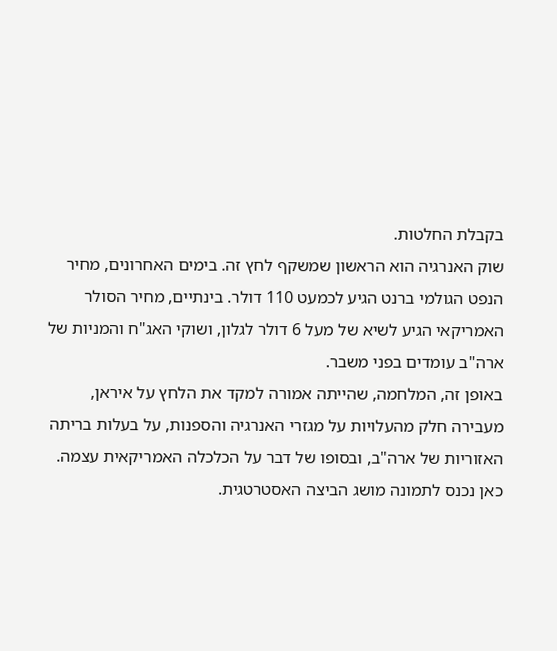בקבלת החלטות.
שוק האנרגיה הוא הראשון שמשקף לחץ זה. בימים האחרונים, מחיר הנפט הגולמי ברנט הגיע לכמעט 110 דולר. בינתיים, מחיר הסולר האמריקאי הגיע לשיא של מעל 6 דולר לגלון, ושוקי האג"ח והמניות של ארה"ב עומדים בפני משבר.
באופן זה, המלחמה, שהייתה אמורה למקד את הלחץ על איראן, מעבירה חלק מהעלויות על מגזרי האנרגיה והספנות, על בעלות בריתה האזוריות של ארה"ב, ובסופו של דבר על הכלכלה האמריקאית עצמה.
כאן נכנס לתמונה מושג הביצה האסטרטגית.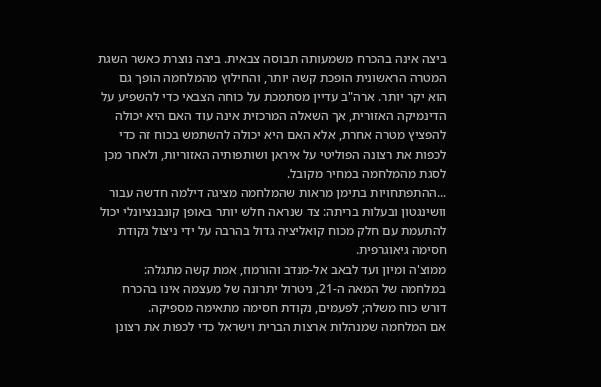ביצה אינה בהכרח משמעותה תבוסה צבאית. ביצה נוצרת כאשר השגת המטרה הראשונית הופכת קשה יותר, והחילוץ מהמלחמה הופך גם הוא יקר יותר. ארה"ב עדיין מסתמכת על כוחה הצבאי כדי להשפיע על הדינמיקה האזורית, אך השאלה המרכזית אינה עוד האם היא יכולה להפציץ מטרה אחרת, אלא האם היא יכולה להשתמש בכוח זה כדי לכפות את רצונה הפוליטי על איראן ושותפותיה האזוריות, ולאחר מכן לסגת מהמלחמה במחיר מקובל.
...ההתפתחויות בתימן מראות שהמלחמה מציגה דילמה חדשה עבור וושינגטון ובעלות בריתה: צד שנראה חלש יותר באופן קונבנציונלי יכול להתעמת עם חלק מכוח קואליציה גדול בהרבה על ידי ניצול נקודת חסימה גיאוגרפית.
ממוצ'ה ומיון ועד לבאב אל-מנדב והורמוז, אמת קשה מתגלה: במלחמה של המאה ה-21, ניטרול יתרונה של מעצמה אינו בהכרח דורש כוח משלה; לפעמים, נקודת חסימה מתאימה מספיקה.
אם המלחמה שמנהלות ארצות הברית וישראל כדי לכפות את רצונן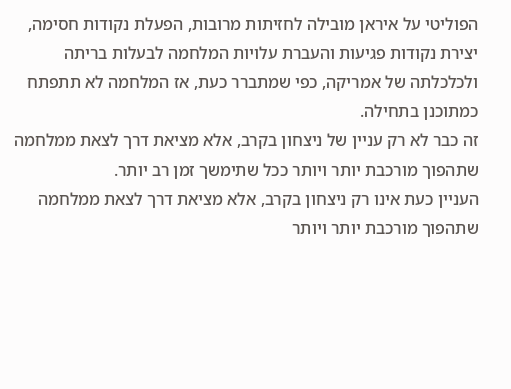הפוליטי על איראן מובילה לחזיתות מרובות, הפעלת נקודות חסימה, יצירת נקודות פגיעות והעברת עלויות המלחמה לבעלות בריתה ולכלכלתה של אמריקה, כפי שמתברר כעת, אז המלחמה לא תתפתח כמתוכנן בתחילה.
זה כבר לא רק עניין של ניצחון בקרב, אלא מציאת דרך לצאת ממלחמה שתהפוך מורכבת יותר ויותר ככל שתימשך זמן רב יותר.
העניין כעת אינו רק ניצחון בקרב, אלא מציאת דרך לצאת ממלחמה שתהפוך מורכבת יותר ויותר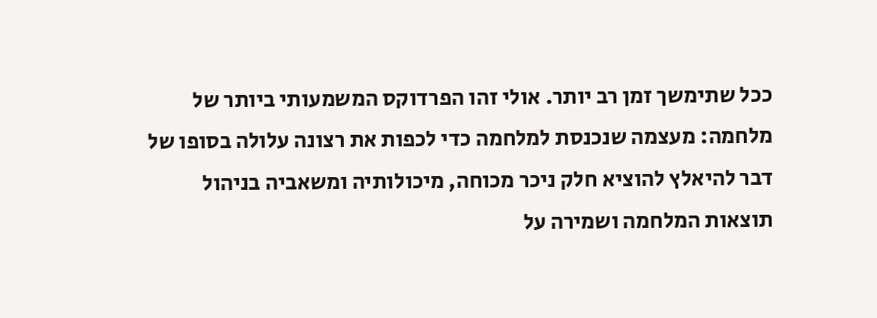ככל שתימשך זמן רב יותר. אולי זהו הפרדוקס המשמעותי ביותר של מלחמה: מעצמה שנכנסת למלחמה כדי לכפות את רצונה עלולה בסופו של דבר להיאלץ להוציא חלק ניכר מכוחה, מיכולותיה ומשאביה בניהול תוצאות המלחמה ושמירה על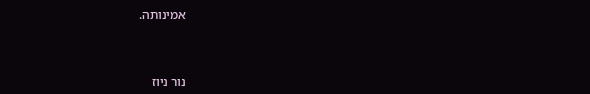אמינותה.



נור ניוז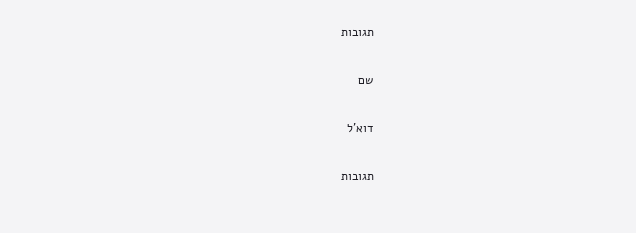תגובות

שם

דוא'ל

תגובות